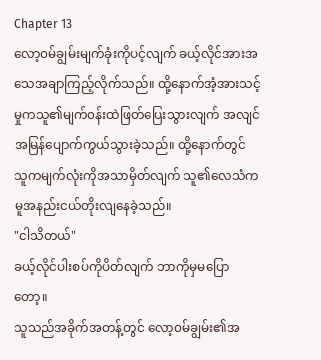Chapter 13
လော့၀မ်ချွမ်းမျက်ခုံးကိုပင့်လျက် ခယ့်လိုင်အားအ သေအချာကြည့်လိုက်သည်။ ထို့နောက်အံ့အားသင့်မှုကသူ၏မျက်၀န်းထဲဖြတ်ပြေးသွားလျက် အလျင်အမြန်ပျောက်ကွယ်သွားခဲ့သည်။ ထို့နောက်တွင် သူကမျက်လုံးကိုအသာမှိတ်လျက် သူ၏လေသံကမူအနည်းငယ်တိုးလျနေခဲ့သည်။
"ငါသိတယ်"
ခယ့်လိုင်ပါးစပ်ကိုပိတ်လျက် ဘာကိုမှမပြောတော့။
သူသည်အခိုက်အတန့်တွင် လော့၀မ်ချွမ်း၏အ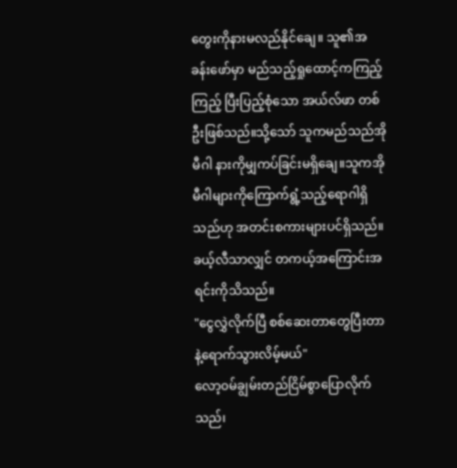တွေးကိုနားမလည်နိုင်ချေ။ သူ၏အခန်းဖော်မှာ မည်သည့်ရှုထောင့်ကကြည့်ကြည့် ပြီးပြည့်စုံသော အယ်လ်ဖာ တစ်ဦးဖြစ်သည်။သို့သော် သူကမည်သည်အိုမီဂါ နားကိုမျှကပ်ခြင်းမရှိချေ။သူကအိုမီဂါများကိုကြောက်ရွံ့သည့်ရောဂါရှိသည်ဟု အတင်းစကားများပင်ရှိသည်။ ခယ့်လီသာလျှင် တကယ့်အကြောင်းအရင်းကိုသိသည်။
"ငွေလွှဲလိုက်ပြီ စစ်ဆေးတာတွေပြီးတာနဲ့ရောက်သွားလိမ့်မယ်"
လော့၀မ်ချွမ်းတည်ငြိမ်စွာပြောလိုက်သည်၊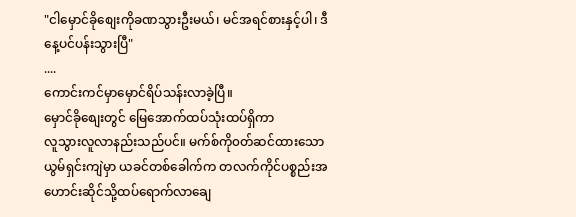"ငါမှောင်ခိုစျေးကိုခဏသွားဦးမယ်၊ မင်အရင်စားနှင့်ပါ၊ ဒီနေ့ပင်ပန်းသွားပြီ"
....
ကောင်းကင်မှာမှောင်ရိပ်သန်းလာခဲ့ပြီ။
မှောင်ခိုစျေးတွင် မြေအောက်ထပ်သုံးထပ်ရှိကာ
လူသွားလူလာနည်းသည်ပင်။ မက်စ်ကို၀တ်ဆင်ထားသော ယွမ်ရှင်းကျဲမှာ ယခင်တစ်ခေါက်က တလက်ကိုင်ပစ္စည်းအဟောင်းဆိုင်သို့ထပ်ရောက်လာချေ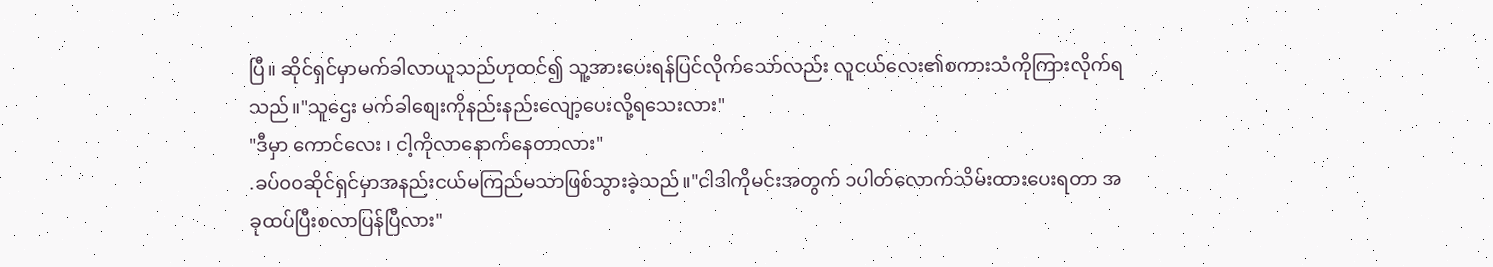ပြီ။ ဆိုင်ရှင်မှာမက်ခါလာယူသည်ဟုထင်၍ သူ့အားပေးရန်ပြင်လိုက်သော်လည်း လူငယ်လေး၏စကားသံကိုကြားလိုက်ရသည်။"သူဌေး မက်ခါစျေးကိုနည်းနည်းလျော့ပေးလို့ရသေးလား"
"ဒီမှာ ကောင်လေး ၊ ငါ့ကိုလာနောက်နေတာလား"
.ခပ်၀၀ဆိုင်ရှင်မှာအနည်းငယ်မကြည်မသာဖြစ်သွားခဲ့သည်။"ငါဒါကိုမင်းအတွက် ၁ပါတ်လောက်သိမ်းထားပေးရတာ အခုထပ်ပြီးစလာပြန်ပြီလား"